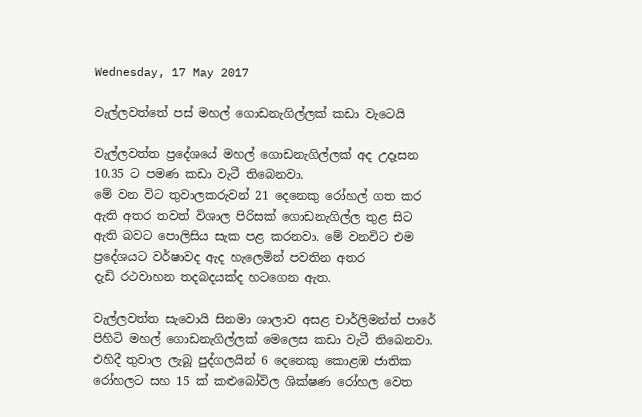Wednesday, 17 May 2017

වැල්ලවත්තේ පස් මහල් ගොඩනැගිල්ලක් කඩා වැටෙයි

වැල්ලවත්ත ප්‍රදේශයේ මහල් ගොඩනැගිල්ලක් අද උදෑසන 10.35 ට පමණ කඩා වැටී තිබෙනවා.
මේ වන විට තුවාලකරුවන් 21 දෙනෙකු රෝහල් ගත කර ඇති අතර තවත් විශාල පිරිසක් ගොඩනැගිල්ල තුළ සිට ඇති බවට පොලිසිය සැක පළ කරනවා. මේ වනවිට එම ප්‍රදේශයට වර්ෂාවද ඇද හැලෙමින් පවතින අතර
දැඩි රථවාහන තදබදයක්ද හටගෙන ඇත.

වැල්ලවත්ත සැවොයි සිනමා ශාලාව අසළ චාර්ලිමන්ත් පාරේ පිහිටි මහල් ගොඩනැගිල්ලක් මෙලෙස කඩා වැටී තිබෙනවා. එහිදී තුවාල ලැබූ පුද්ගලයින් 6 දෙනෙකු කොළඹ ජාතික රෝහලට සහ 15 ක් කළුබෝවිල ශික්ෂණ රෝහල වෙත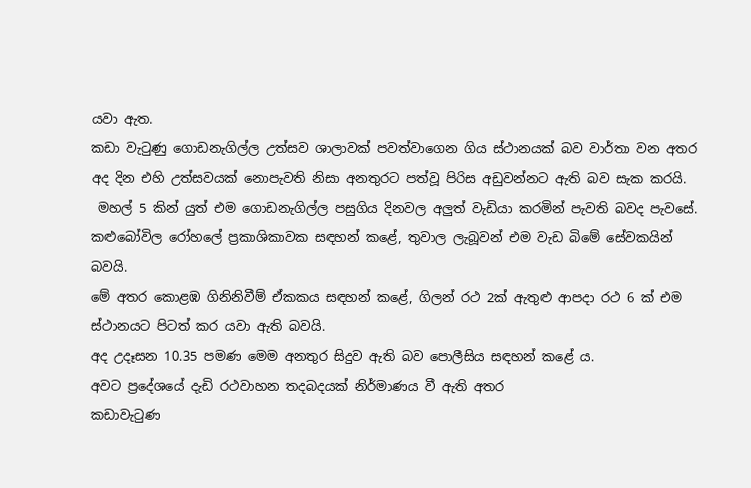යවා ඇත.
කඩා වැටුණු ගොඩනැගිල්ල උත්සව ශාලාවක් පවත්වාගෙන ගිය ස්ථානයක් බව වාර්තා වන අතර අද දින එහි උත්සවයක් නොපැවති නිසා අනතුරට පත්වූ පිරිස අඩුවන්නට ඇති බව සැක කරයි.
 මහල් 5 කින් යුත් එම ගොඩනැගිල්ල පසුගිය දිනවල අලුත් වැඩියා කරමින් පැවති බවද පැවසේ.
කළුබෝවිල රෝහලේ ප්‍රකාශිකාවක සඳහන් කළේ, තුවාල ලැබූවන් එම වැඩ බිමේ සේවකයින් බවයි.
මේ අතර කොළඹ ගිනිනිවීම් ඒකකය සඳහන් කළේ, ගිලන් රථ 2ක් ඇතුළු ආපදා රථ 6 ක් එම ස්ථානයට පිටත් කර යවා ඇති බවයි.
අද උදෑසන 10.35 පමණ මෙම අනතුර සිදුව ඇති බව පොලීසිය සඳහන් කළේ ය.
අවට ප්‍රදේශයේ දැඩි රථවාහන තදබදයක් නිර්මාණය වී ඇති අතර
කඩාවැටුණ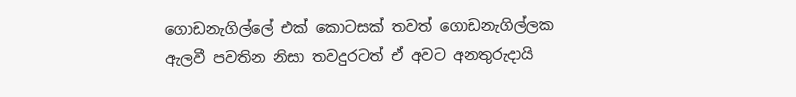ගොඩනැගිල්ලේ එක් කොටසක් තවත් ගොඩනැගිල්ලක ඇලවී පවතින නිසා තවදුරටත් ඒ අවට අනතුරුදායි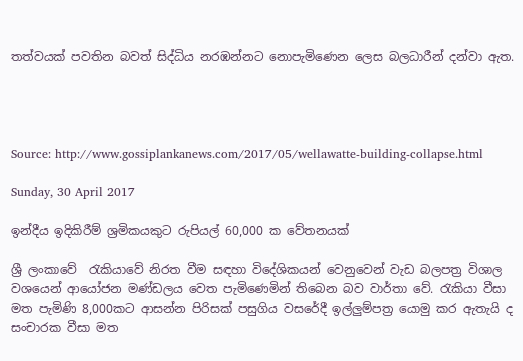තත්වයක් පවතින බවත් සිද්ධිය නරඹන්නට නොපැමිණෙන ලෙස බලධාරීන් දන්වා ඇත.




Source: http://www.gossiplankanews.com/2017/05/wellawatte-building-collapse.html

Sunday, 30 April 2017

ඉන්දීය ඉදිකිරීම් ශ්‍රමිකයකුට රුපියල් 60,000 ක වේතනයක්

ශ්‍රී ලංකාවේ  රැකියාවේ නිරත වීම සඳහා විදේශිකයන් වෙනුවෙන් වැඩ බලපත්‍ර විශාල වශයෙන් ආයෝජන මණ්ඩලය වෙත පැමිණෙමින් තිබෙන බව වාර්තා වේ. රැකියා වීසා මත පැමිණි 8,000කට ආසන්න පිරිසක් පසුගිය වසරේදී ඉල්ලුම්පත්‍ර යොමු කර ඇතැයි ද සංචාරක වීසා මත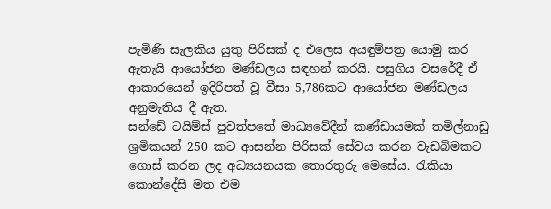පැමිණි සැලකිය යුතු පිරිසක් ද එලෙස අයඳුම්පත්‍ර යොමු කර ඇතැයි ආයෝජන මණ්ඩලය සඳහන් කරයි. පසුගිය වසරේදී ඒ ආකාරයෙන් ඉදිරිපත් වූ වීසා 5,786කට ආයෝජන මණ්ඩලය අනුමැතිය දී ඇත.
සන්ඩේ ටයිම්ස් පුවත්පතේ මාධ්‍යවේදීන් කණ්ඩායමක් තමිල්නාඩු ශ්‍රමිකයන් 250 කට ආසන්න පිරිසක් සේවය කරන වැඩබිමකට ගොස් කරන ලද අධ්‍යයනයක තොරතුරු මෙසේය. රැකියා කොන්දේසි මත එම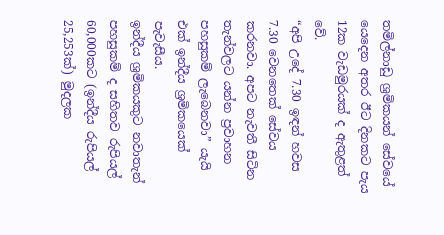තමිල්නාඩු ශ්‍රමිකයන් සේවයේ යෙදෙන අතර ඊට දිනකට පැය 12ක වැඩමුරයක් ද ඇතුළත් වේ.
“අපි උදේ 7.30 ඉඳන් හවස 7.30 වෙනතෙක් සේවය කරනවා. අපට නැවතී සිටින තැන්වලට යන්න ප්‍රවාහන පහසුකම් ලැබෙනවා” යැයි එක් ඉන්දීය ශ්‍රමිකයෙක් පැවැසීය.
ඉන්දීය ශ්‍රමිකයකුට නවාතැන් පහසුකම් ද සහිතව රුපියල් 60,000කට (ඉන්දීය රුපියල් 25,253ක්) මුදලක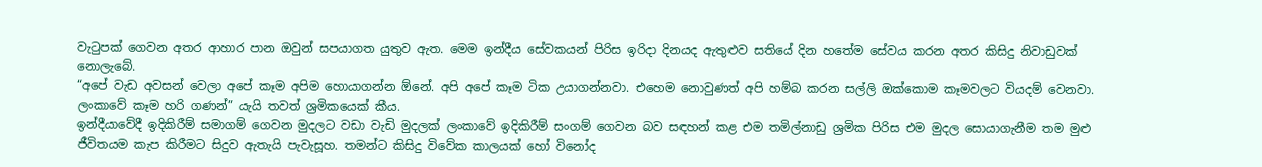වැටුපක් ගෙවන අතර ආහාර පාන ඔවුන් සපයාගත යුතුව ඇත. මෙම ඉන්දීය සේවකයන් පිරිස ඉරිදා දිනයද ඇතුළුව සතියේ දින හතේම සේවය කරන අතර කිසිදු නිවාඩුවක් නොලැබේ.
“අපේ වැඩ අවසන් වෙලා අපේ කෑම අපිම හොයාගන්න ඕනේ. අපි අපේ කෑම ටික උයාගන්නවා. එහෙම නොවුණත් අපි හම්බ කරන සල්ලි ඔක්කොම කෑමවලට වියදම් වෙනවා. ලංකාවේ කෑම හරි ගණන්” යැයි තවත් ශ්‍රමිකයෙක් කීය.
ඉන්දීයාවේදී ඉදිකිරීම් සමාගම් ගෙවන මුදලට වඩා වැඩි මුදලක් ලංකාවේ ඉදිකිරීම් සංගම් ගෙවන බව සඳහන් කළ එම තමිල්නාඩු ශ්‍රමික පිරිස එම මුදල සොයාගැනීම තම මුළු ජීවිතයම කැප කිරීමට සිදුව ඇතැයි පැවැසූහ. තමන්ට කිසිදු විවේක කාලයක් හෝ විනෝද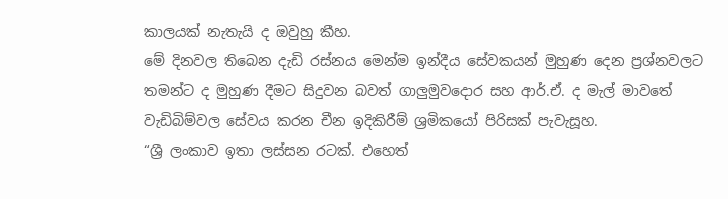කාලයක් නැතැයි ද ඔවුහු කීහ.
මේ දිනවල තිබෙන දැඩි රස්නය මෙන්ම ඉන්දීය සේවකයන් මුහුණ දෙන ප්‍රශ්නවලට තමන්ට ද මුහුණ දීමට සිදුවන බවත් ගාලුමුවදොර සහ ආර්.ඒ. ද මැල් මාවතේ වැඩිබිම්වල සේවය කරන චීන ඉදිකිරීම් ශ්‍රමිකයෝ පිරිසක් පැවැසූහ.
“ශ්‍රී ලංකාව ඉතා ලස්සන රටක්. එහෙත්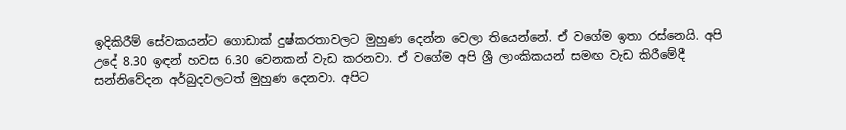ඉදිකිරීම් සේවකයන්ට ගොඩාක් දුෂ්කරතාවලට මුහුණ දෙන්න වෙලා තියෙන්නේ. ඒ වගේම ඉතා රස්නෙයි. අපි උදේ 8.30 ඉඳන් හවස 6.30 වෙනකන් වැඩ කරනවා. ඒ වගේම අපි ශ්‍රී ලාංකිකයන් සමඟ වැඩ කිරීමේදී සන්නිවේදන අර්බුදවලටත් මුහුණ දෙනවා. අපිට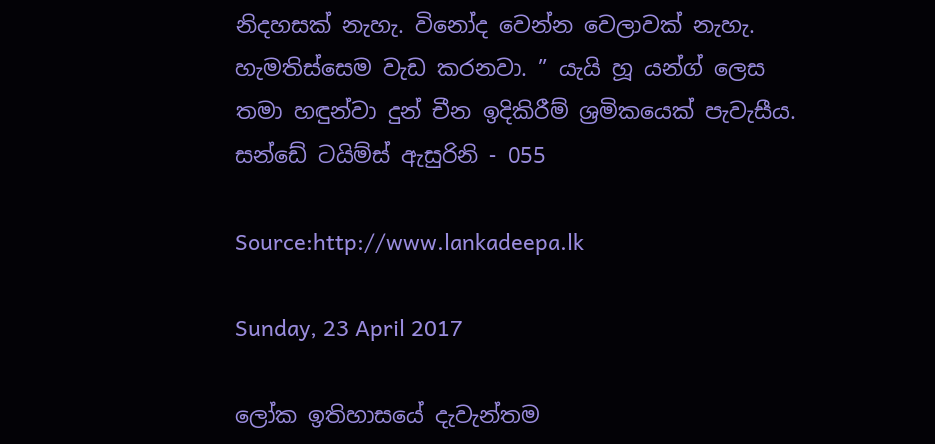නිදහසක් නැහැ. විනෝද වෙන්න වෙලාවක් නැහැ. හැමතිස්සෙම වැඩ කරනවා. ” යැයි හූ යන්ග් ලෙස තමා හඳුන්වා දුන් චීන ඉදිකිරීම් ශ්‍රමිකයෙක් පැවැසීය.
සන්ඩේ ටයිම්ස් ඇසුරිනි - 055

Source:http://www.lankadeepa.lk

Sunday, 23 April 2017

ලෝක ඉතිහාසයේ දැවැන්තම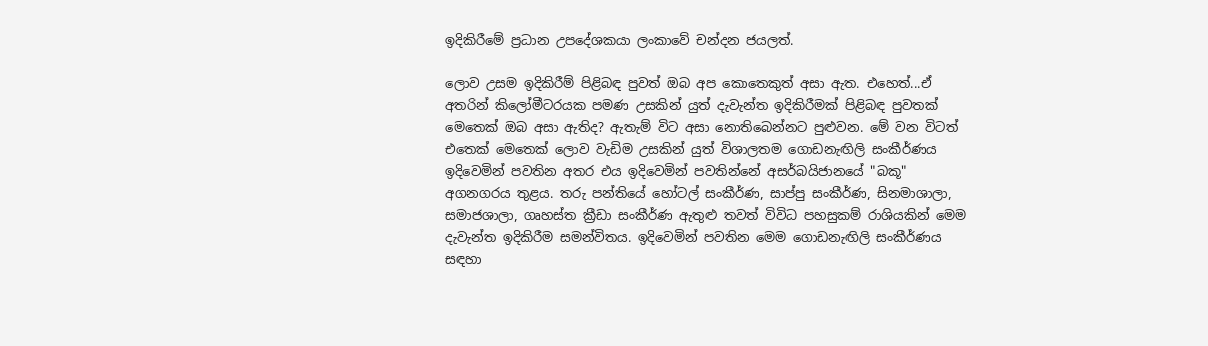ඉදිකිරීමේ ප්‍රධාන උපදේශකයා ලංකාවේ චන්දන ජයලත්.

ලොව උසම ඉදිකිරීම් පිළිබඳ පුවත් ඔබ අප කොතෙකුත් අසා ඇත. එහෙත්...ඒ අතරින් කිලෝමීටරයක පමණ උසකින් යුත් දැවැන්ත ඉදිකිරීමක්‌ පිළිබඳ පුවතක්‌ මෙතෙක්‌ ඔබ අසා ඇතිද? ඇතැම් විට අසා නොතිබෙන්නට පුළුවන. මේ වන විටත් එතෙක්‌ මෙතෙක්‌ ලොව වැඩිම උසකින් යුත් විශාලතම ගොඩනැඟිලි සංකීර්ණය ඉදිවෙමින් පවතින අතර එය ඉදිවෙමින් පවතින්නේ අසර්බයිජානයේ "බකූ" අගනගරය තුළය. තරු පන්තියේ හෝටල් සංකීර්ණ, සාප්පු සංකීර්ණ, සිනමාශාලා, සමාජශාලා, ගෘහස්‌ත ක්‍රීඩා සංකීර්ණ ඇතුළු තවත් විවිධ පහසුකම් රාශියකින් මෙම දැවැන්ත ඉදිකිරීම සමන්විතය. ඉදිවෙමින් පවතින මෙම ගොඩනැඟිලි සංකීර්ණය සඳහා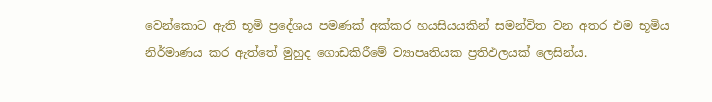වෙන්කොට ඇති භූමි ප්‍රදේශය පමණක්‌ අක්‌කර හයසියයකින් සමන්විත වන අතර එම භූමිය නිර්මාණය කර ඇත්තේ මුහුද ගොඩකිරීමේ ව්‍යාපෘතියක ප්‍රතිඵලයක්‌ ලෙසින්ය.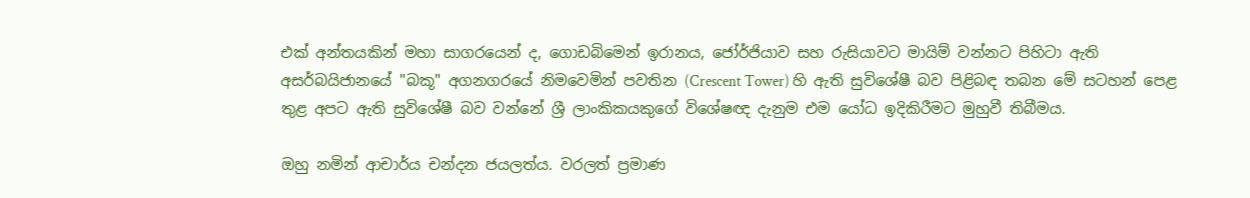එක්‌ අන්තයකින් මහා සාගරයෙන් ද, ගොඩබිමෙන් ඉරානය, ජෝර්ජියාව සහ රුසියාවට මායිම් වන්නට පිහිටා ඇති අසර්බයිජානයේ "බකූ" අගනගරයේ නිමවෙමින් පවතින (Crescent Tower) හි ඇති සුවිශේෂී බව පිළිබඳ තබන මේ සටහන් පෙළ තුළ අපට ඇති සුවිශේෂී බව වන්නේ ශ්‍රී ලාංකිකයකුගේ විශේෂඥ දැනුම එම යෝධ ඉදිකිරීමට මුහුවී තිබීමය.

ඔහු නමින් ආචාර්ය චන්දන ජයලත්ය. වරලත් ප්‍රමාණ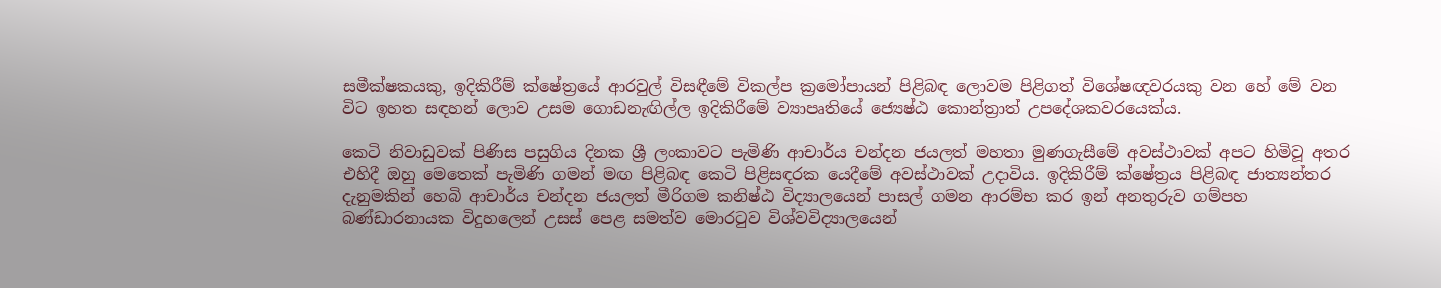සමීක්‌ෂකයකු, ඉදිකිරීම් ක්‌ෂේත්‍රයේ ආරවුල් විසඳීමේ විකල්ප ක්‍රමෝපායන් පිළිබඳ ලොවම පිළිගත් විශේෂඥවරයකු වන හේ මේ වන විට ඉහත සඳහන් ලොව උසම ගොඩනැඟිල්ල ඉදිකිරීමේ ව්‍යාපෘතියේ ජ්‍යෙෂ්ඨ කොන්ත්‍රාත් උපදේශකවරයෙක්‌ය.

කෙටි නිවාඩුවක්‌ පිණිස පසුගිය දිනක ශ්‍රී ලංකාවට පැමිණි ආචාර්ය චන්දන ජයලත් මහතා මුණගැසීමේ අවස්‌ථාවක්‌ අපට හිමිවූ අතර එහිදී ඔහු මෙතෙක්‌ පැමිණි ගමන් මඟ පිළිබඳ කෙටි පිළිසඳරක යෙදීමේ අවස්‌ථාවක්‌ උදාවිය. ඉදිකිරීම් ක්‌ෂේත්‍රය පිළිබඳ ජාත්‍යන්තර දැනුමකින් හෙබි ආචාර්ය චන්දන ජයලත් මීරිගම කනිෂ්ඨ විද්‍යාලයෙන් පාසල් ගමන ආරම්භ කර ඉන් අනතුරුව ගම්පහ බණ්‌ඩාරනායක විදුහලෙන් උසස්‌ පෙළ සමත්ව මොරටුව විශ්වවිද්‍යාලයෙන්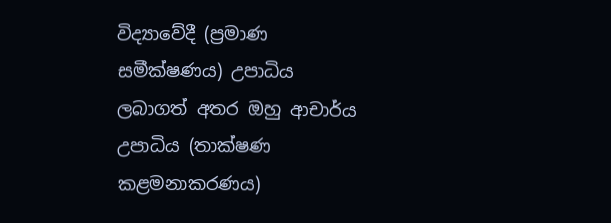විද්‍යාවේදී (ප්‍රමාණ සමීක්‌ෂණය) උපාධිය ලබාගත් අතර ඔහු ආචාර්ය උපාධිය (තාක්‌ෂණ කළමනාකරණය)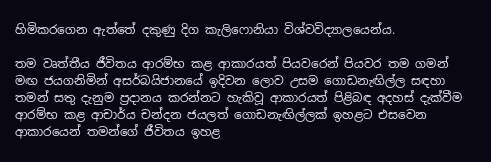හිමිකරගෙන ඇත්තේ දකුණු දිග කැලිෆොනියා විශ්වවිද්‍යාලයෙන්ය.

තම වෘත්තීය ජීවිතය ආරම්භ කළ ආකාරයත් පියවරෙන් පියවර තම ගමන් මඟ ජයගනිමින් අසර්බයිජානයේ ඉදිවන ලොව උසම ගොඩනැඟිල්ල සඳහා තමන් සතු දැනුම ප්‍රදානය කරන්නට හැකිවූ ආකාරයත් පිළිබඳ අදහස්‌ දැක්‌වීම ආරම්භ කළ ආචාර්ය චන්දන ජයලත් ගොඩනැඟිල්ලක්‌ ඉහළට එසවෙන ආකාරයෙන් තමන්ගේ ජීවිතය ඉහළ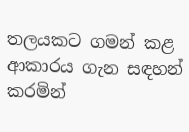තලයකට ගමන් කළ ආකාරය ගැන සඳහන් කරමින්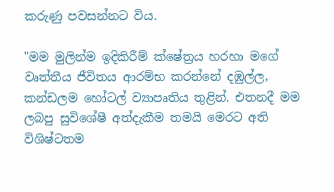කරුණු පවසන්නට විය.

"මම මුලින්ම ඉදිකිරීම් ක්‌ෂේත්‍රය හරහා මගේ වෘත්තීය ජීවිතය ආරම්භ කරන්නේ දඹුල්ල, කන්ඩලම හෝටල් ව්‍යාපෘතිය තුළින්. එතනදී මම ලබපු සුවිශේෂී අත්දැකීම තමයි මෙරට අති විශිෂ්ටතම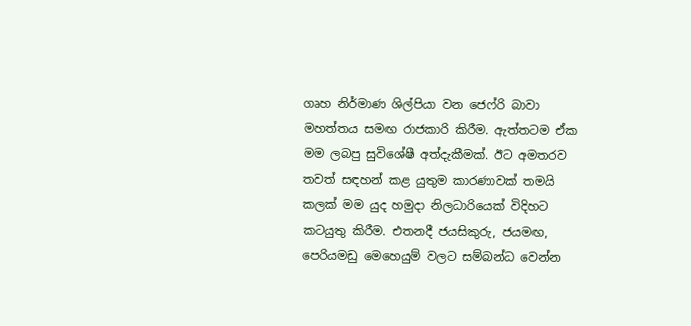ගෘහ නිර්මාණ ශිල්පියා වන ජෙෆ්රි බාවා මහත්තය සමඟ රාජකාරි කිරීම. ඇත්තටම ඒක මම ලබපු සුවිශේෂී අත්දැකීමක්‌. ඊට අමතරව තවත් සඳහන් කළ යුතුම කාරණාවක්‌ තමයි කලක්‌ මම යුද හමුදා නිලධාරියෙක්‌ විදිහට කටයුතු කිරීම. එතනදී ජයසිකුරු, ජයමඟ, පෙරියමඩු මෙහෙයුම් වලට සම්බන්ධ වෙන්න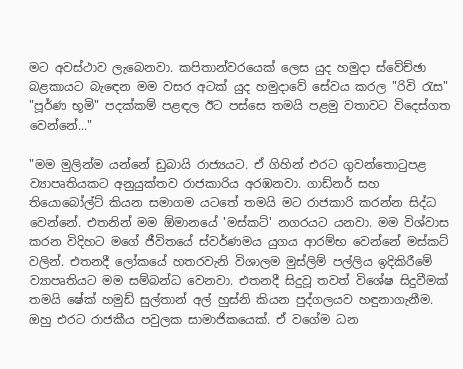මට අවස්‌ථාව ලැබෙනවා. කපිතාන්වරයෙක්‌ ලෙස යුද හමුදා ස්‌වේච්ඡා බළකායට බැඳෙන මම වසර අටක්‌ යුද හමුදාවේ සේවය කරල "රිවි රැස" "පූර්ණ භූමි" පදක්‌කම් පළඳල ඊට පස්‌සෙ තමයි පළමු වතාවට විදෙස්‌ගත වෙන්නේ..."

"මම මුලින්ම යන්නේ ඩුබායි රාජ්‍යයට. ඒ ගිහින් එරට ගුවන්තොටුපළ ව්‍යාපෘතියකට අනුයුක්‌තව රාජකාරිය අරඹනවා. ගාඩ්නර් සහ තියොබෝල්ට්‌ කියන සමාගම යටතේ තමයි මට රාජකාරි කරන්න සිද්ධ වෙන්නේ. එතනින් මම ඕමානයේ 'මස්‌කට්‌' නගරයට යනවා. මම විශ්වාස කරන විදිහට මගේ ජීවිතයේ ස්‌වර්ණමය යුගය ආරම්භ වෙන්නේ මස්‌කට්‌ වලින්. එතනදී ලෝකයේ හතරවැනි විශාලම මුස්‌ලිම් පල්ලිය ඉදිකිරීමේ ව්‍යාපෘතියට මම සම්බන්ධ වෙනවා. එතනදී සිදුවූ තවත් විශේෂ සිදුවීමක්‌ තමයි ෂේක්‌ හමුඩ් සුල්තාන් අල් හුස්‌නි කියන පුද්ගලයව හඳුනාගැනීම. ඔහු එරට රාජකීය පවුලක සාමාජිකයෙක්‌. ඒ වගේම ධන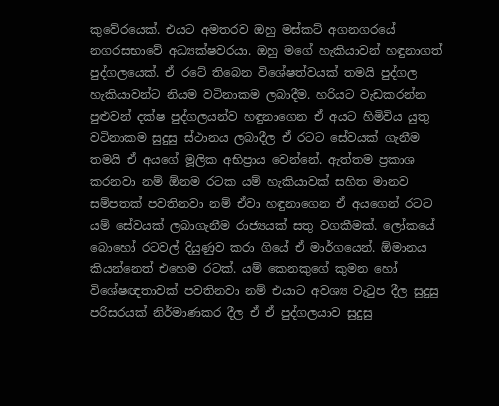කුවේරයෙක්‌. එයට අමතරව ඔහු මස්‌කට්‌ අගනගරයේ නගරසභාවේ අධ්‍යක්‌ෂවරයා. ඔහු මගේ හැකියාවන් හඳුනාගත් පුද්ගලයෙක්‌. ඒ රටේ තිබෙන විශේෂත්වයක්‌ තමයි පුද්ගල හැකියාවන්ට නියම වටිනාකම ලබාදීම. හරියට වැඩකරන්න පුළුවන් දක්‌ෂ පුද්ගලයන්ව හඳුනාගෙන ඒ අයට හිමිවිය යුතු වටිනාකම සුදුසු ස්‌ථානය ලබාදීල ඒ රටට සේවයක්‌ ගැනීම තමයි ඒ අයගේ මූලික අභිප්‍රාය වෙන්නේ. ඇත්තම ප්‍රකාශ කරනවා නම් ඕනම රටක යම් හැකියාවක්‌ සහිත මානව සම්පතක්‌ පවතිනවා නම් ඒවා හඳුනාගෙන ඒ අයගෙන් රටට යම් සේවයක්‌ ලබාගැනීම රාජ්‍යයක්‌ සතු වගකීමක්‌. ලෝකයේ බොහෝ රටවල් දියුණුව කරා ගියේ ඒ මාර්ගයෙන්. ඕමානය කියන්නෙත් එහෙම රටක්‌. යම් කෙනකුගේ කුමන හෝ විශේෂඥතාවක්‌ පවතිනවා නම් එයාට අවශ්‍ය වැටුප දීල සුදුසු පරිසරයක්‌ නිර්මාණකර දීල ඒ ඒ පුද්ගලයාව සුදුසු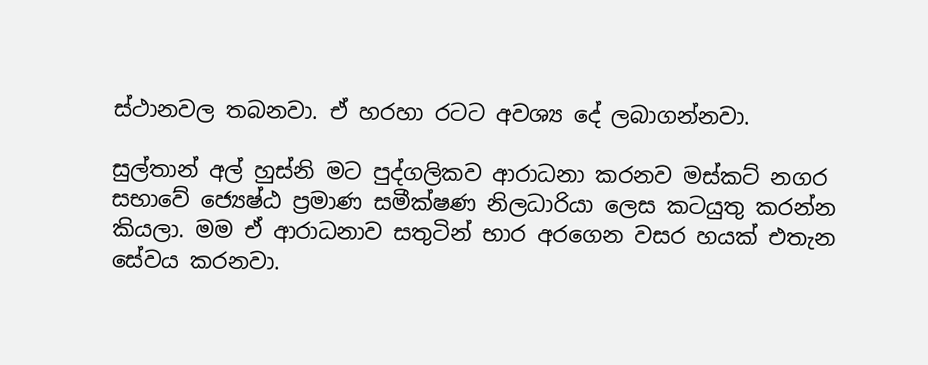ස්‌ථානවල තබනවා. ඒ හරහා රටට අවශ්‍ය දේ ලබාගන්නවා.

සුල්තාන් අල් හුස්‌නි මට පුද්ගලිකව ආරාධනා කරනව මස්‌කට්‌ නගර සභාවේ ජ්‍යෙෂ්ඨ ප්‍රමාණ සමීක්‌ෂණ නිලධාරියා ලෙස කටයුතු කරන්න කියලා. මම ඒ ආරාධනාව සතුටින් භාර අරගෙන වසර හයක්‌ එතැන සේවය කරනවා.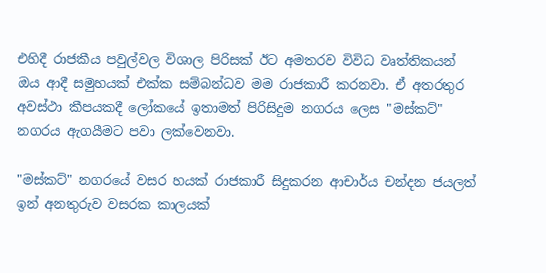එහිදී රාජකීය පවුල්වල විශාල පිරිසක්‌ ඊට අමතරව විවිධ වෘත්තිකයන් ඔය ආදී සමුහයක්‌ එක්‌ක සම්බන්ධව මම රාජකාරී කරනවා. ඒ අතරතුර අවස්‌ථා කීපයකදී ලෝකයේ ඉතාමත් පිරිසිදුම නගරය ලෙස "මස්‌කට්‌" නගරය ඇගයීමට පවා ලක්‌වෙනවා.

"මස්‌කට්‌" නගරයේ වසර හයක්‌ රාජකාරී සිදුකරන ආචාර්ය චන්දන ජයලත් ඉන් අනතුරුව වසරක කාලයක්‌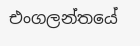එංගලන්තයේ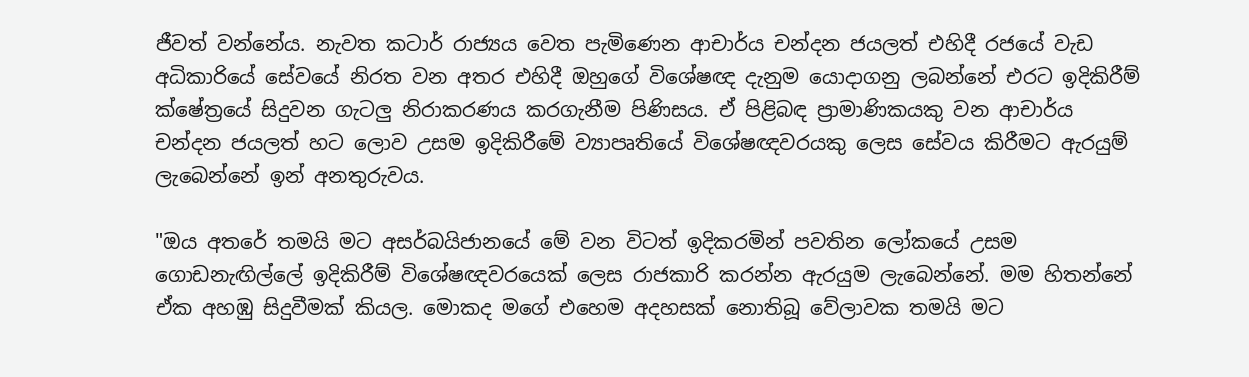ජීවත් වන්නේය. නැවත කටාර් රාජ්‍යය වෙත පැමිණෙන ආචාර්ය චන්දන ජයලත් එහිදී රජයේ වැඩ අධිකාරියේ සේවයේ නිරත වන අතර එහිදී ඔහුගේ විශේෂඥ දැනුම යොදාගනු ලබන්නේ එරට ඉදිකිරීම් ක්‌ෂේත්‍රයේ සිදුවන ගැටලු නිරාකරණය කරගැනීම පිණිසය. ඒ පිළිබඳ ප්‍රාමාණිකයකු වන ආචාර්ය චන්දන ජයලත් හට ලොව උසම ඉදිකිරීමේ ව්‍යාපෘතියේ විශේෂඥවරයකු ලෙස සේවය කිරීමට ඇරයුම් ලැබෙන්නේ ඉන් අනතුරුවය.

"ඔය අතරේ තමයි මට අසර්බයිජානයේ මේ වන විටත් ඉදිකරමින් පවතින ලෝකයේ උසම ගොඩනැඟිල්ලේ ඉදිකිරීම් විශේෂඥවරයෙක්‌ ලෙස රාජකාරි කරන්න ඇරයුම ලැබෙන්නේ. මම හිතන්නේ ඒක අහඹු සිදුවීමක්‌ කියල. මොකද මගේ එහෙම අදහසක්‌ නොතිබූ වේලාවක තමයි මට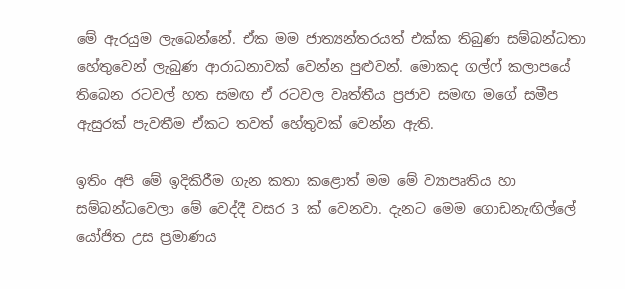මේ ඇරයුම ලැබෙන්නේ. ඒක මම ජාත්‍යන්තරයත් එක්‌ක තිබුණ සම්බන්ධතා හේතුවෙන් ලැබුණ ආරාධනාවක්‌ වෙන්න පුළුවන්. මොකද ගල්ෆ් කලාපයේ තිබෙන රටවල් හත සමඟ ඒ රටවල වෘත්තීය ප්‍රජාව සමඟ මගේ සමීප ඇසුරක්‌ පැවතීම ඒකට තවත් හේතුවක්‌ වෙන්න ඇති.

ඉතිං අපි මේ ඉදිකිරීම ගැන කතා කළොත් මම මේ ව්‍යාපෘතිය හා සම්බන්ධවෙලා මේ වෙද්දී වසර 3 ක්‌ වෙනවා. දැනට මෙම ගොඩනැඟිල්ලේ යෝජිත උස ප්‍රමාණය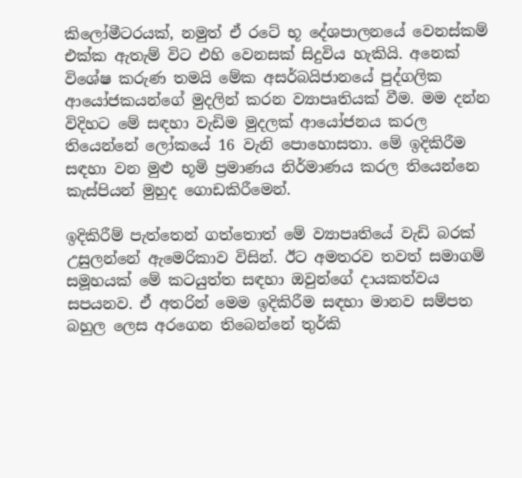කිලෝමීටරයක්‌, නමුත් ඒ රටේ භූ දේශපාලනයේ වෙනස්‌කම් එක්‌ක ඇතැම් විට එහි වෙනසක්‌ සිදුවිය හැකියි. අනෙක්‌ විශේෂ කරුණ තමයි මේක අසර්බයිජානයේ පුද්ගලික ආයෝජකයන්ගේ මුදලින් කරන ව්‍යාපෘතියක්‌ වීම. මම දන්න විදිහට මේ සඳහා වැඩිම මුදලක්‌ ආයෝජනය කරල තියෙන්නේ ලෝකයේ 16 වැනි පොහොසතා. මේ ඉදිකිරීම සඳහා වන මුළු භූමි ප්‍රමාණය නිර්මාණය කරල තියෙන්නෙ කැස්‌පියන් මුහුද ගොඩකිරීමෙන්.

ඉදිකිරීම් පැත්තෙන් ගත්තොත් මේ ව්‍යාපෘතියේ වැඩි බරක්‌ උසුලන්නේ ඇමෙරිකාව විසින්. ඊට අමතරව තවත් සමාගම් සමූහයක්‌ මේ කටයුත්ත සඳහා ඔවුන්ගේ දායකත්වය සපයනව. ඒ අතරින් මෙම ඉදිකිරීම සඳහා මානව සම්පත බහුල ලෙස අරගෙන තිබෙන්නේ තුර්කි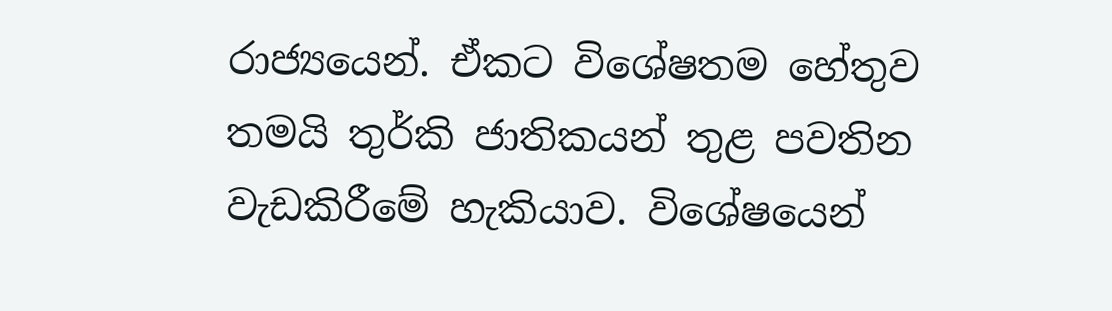රාජ්‍යයෙන්. ඒකට විශේෂතම හේතුව තමයි තුර්කි ජාතිකයන් තුළ පවතින වැඩකිරීමේ හැකියාව. විශේෂයෙන්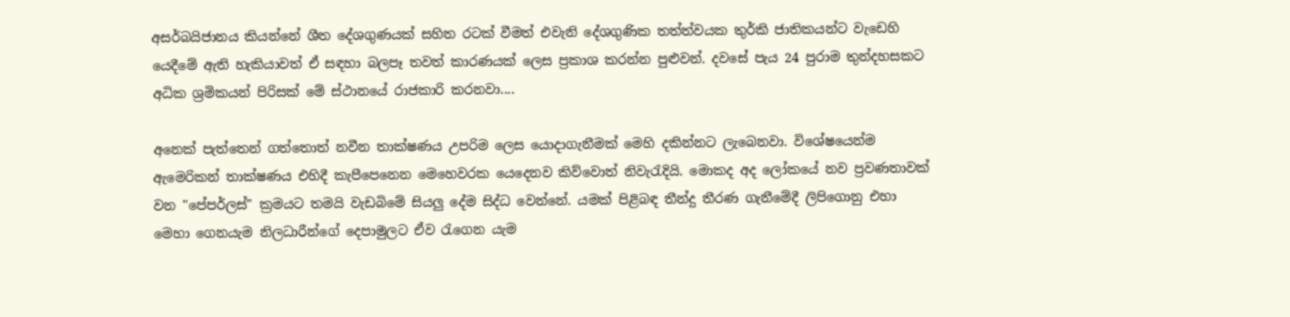අසර්බයිජානය කියන්නේ ශීත දේශගුණයක්‌ සහිත රටක්‌ වීමත් එවැනි දේශගුණික තත්ත්වයක තුර්කි ජාතිකයන්ට වැඩෙහි යෙදීමේ ඇති හැකියාවත් ඒ සඳහා බලපෑ තවත් කාරණයක්‌ ලෙස ප්‍රකාශ කරන්න පුළුවන්. දවසේ පැය 24 පුරාම තුන්දහසකට අධික ශ්‍රමිකයන් පිරිසක්‌ මේ ස්‌ථානයේ රාජකාරි කරනවා....

අනෙක්‌ පැත්තෙන් ගත්තොත් නවීන තාක්‌ෂණය උපරිම ලෙස යොදාගැනීමක්‌ මෙහි දකින්නට ලැබෙනවා. විශේෂයෙන්ම ඇමෙරිකන් තාක්‌ෂණය එහිදී කැපීපෙනෙන මෙහෙවරක යෙදෙනව කිව්වොත් නිවැරැදියි. මොකද අද ලෝකයේ නව ප්‍රවණතාවක්‌ වන "පේපර්ලස්‌" ක්‍රමයට තමයි වැඩබිමේ සියලු දේම සිද්ධ වෙන්නේ. යමක්‌ පිළිබඳ තීන්දු තීරණ ගැනීමේදී ලිපිගොනු එහා මෙහා ගෙනයැම නිලධාරීන්ගේ දෙපාමුලට ඒව රැගෙන යැම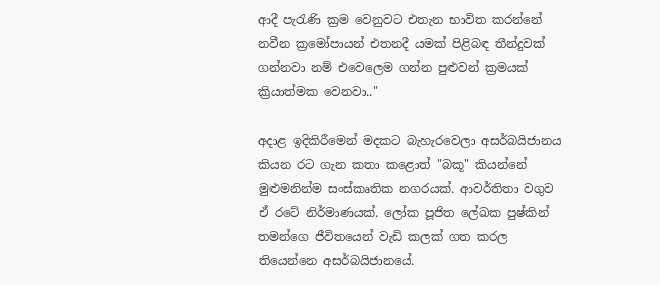ආදී පැරැණි ක්‍රම වෙනුවට එතැන භාවිත කරන්නේ නවීන ක්‍රමෝපායන් එතනදී යමක්‌ පිළිබඳ තීන්දුවක්‌ ගන්නවා නම් එවෙලෙම ගන්න පුළුවන් ක්‍රමයක්‌ ක්‍රියාත්මක වෙනවා.."

අදාළ ඉදිකිරීමෙන් මදකට බැහැරවෙලා අසර්බයිජානය කියන රට ගැන කතා කළොත් "බකූ" කියන්නේ මුළුමනින්ම සංස්‌කෘතික නගරයක්‌. ආවර්තිතා වගුව ඒ රටේ නිර්මාණයක්‌. ලෝක පූජිත ලේඛක පුෂ්කින් තමන්ගෙ ජීවිතයෙන් වැඩි කලක්‌ ගත කරල තියෙන්නෙ අසර්බයිජානයේ.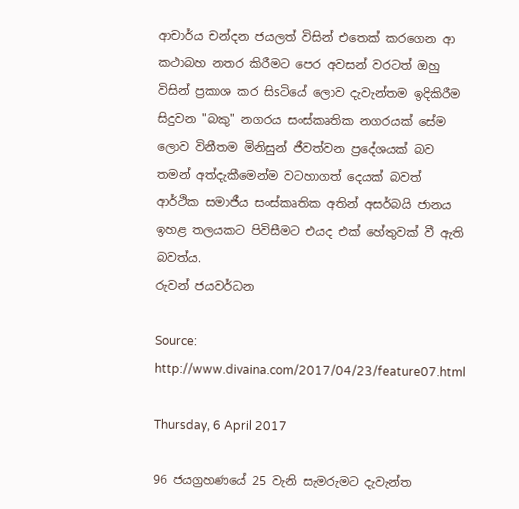ආචාර්ය චන්දන ජයලත් විසින් එතෙක්‌ කරගෙන ආ කථාබහ නතර කිරීමට පෙර අවසන් වරටත් ඔහු විසින් ප්‍රකාශ කර සිsටියේ ලොව දැවැන්තම ඉදිකිරීම සිදුවන "බකු" නගරය සංස්‌කෘතික නගරයක්‌ සේම ලොව විනීතම මිනිසුන් ජීවත්වන ප්‍රදේශයක්‌ බව තමන් අත්දැකීමෙන්ම වටහාගත් දෙයක්‌ බවත් ආර්ථික සමාජීය සංස්‌කෘතික අතින් අසර්බයි ජානය ඉහළ තලයකට පිවිසීමට එයද එක්‌ හේතුවක්‌ වී ඇති බවත්ය.
රුවන් ජයවර්ධන

Source: http://www.divaina.com/2017/04/23/feature07.html

Thursday, 6 April 2017

96 ජයග්‍රහණයේ 25 වැනි සැමරුමට දැවැන්ත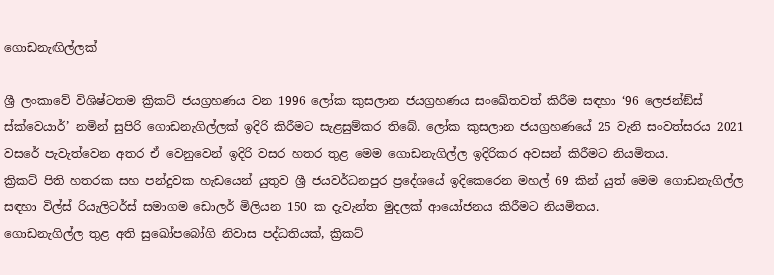ගොඩනැඟිල්ලක්

ශ්‍රී ලංකාවේ විශිෂ්ටතම ක්‍රිකට් ජයග්‍රහණය වන 1996 ලෝක කුසලාන ජයග්‍රහණය සංඛේතවත් කිරීම සඳහා ‘96 ලෙජන්ඞ්ස් ස්ක්වෙයාර්’ නමින් සුපිරි ගොඩනැගිල්ලක් ඉදිරි කිරීමට සැළසුම්කර තිබේ. ලෝක කුසලාන ජයග්‍රහණයේ 25 වැනි සංවත්සරය 2021 වසරේ පැවැත්වෙන අතර ඒ වෙනුවෙන් ඉදිරි වසර හතර තුළ මෙම ගොඩනැගිල්ල ඉදිරිකර අවසන් කිරීමට නියමිතය.
ක්‍රිකට් පිති හතරක සහ පන්දුවක හැඩයෙන් යුතුව ශ්‍රී ජයවර්ධනපුර ප්‍රදේශයේ ඉදිකෙරෙන මහල් 69 කින් යුත් මෙම ගොඩනැගිල්ල සඳහා විල්ස් රියැලිටර්ස් සමාගම ඩොලර් මිලියන 150 ක දැවැන්ත මුදලක් ආයෝජනය කිරීමට නියමිතය.
ගොඩනැගිල්ල තුළ අති සුඛෝපබෝගි නිවාස පද්ධතියක්, ක්‍රිකට්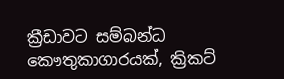ක්‍රීඩාවට සම්බන්ධ කෞතුකාගාරයක්, ක්‍රිකට්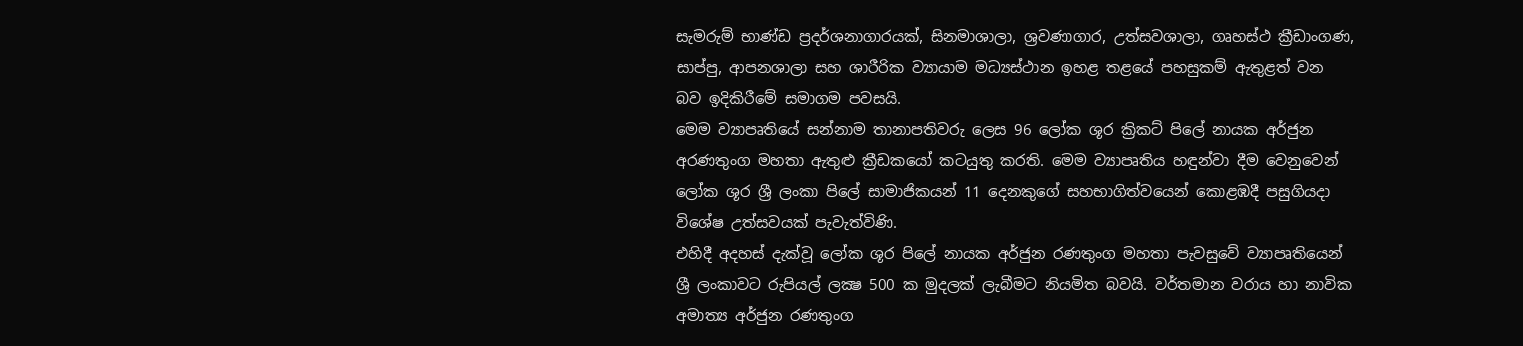සැමරුම් භාණ්ඩ ප්‍රදර්ශනාගාරයක්, සිනමාශාලා, ශ්‍රවණාගාර, උත්සවශාලා, ගෘහස්ථ ක්‍රීඩාංගණ, සාප්පු, ආපනශාලා සහ ශාරීරික ව්‍යායාම මධ්‍යස්ථාන ඉහළ තළයේ පහසුකම් ඇතුළත් වන බව ඉදිකිරීමේ සමාගම පවසයි.
මෙම ව්‍යාපෘතියේ සන්නාම තානාපතිවරු ලෙස 96 ලෝක ශූර ක්‍රිකට් පිලේ නායක අර්ජුන අරණතුංග මහතා ඇතුළු ක්‍රීඩකයෝ කටයුතු කරති. මෙම ව්‍යාපෘතිය හඳුන්වා දීම වෙනුවෙන් ලෝක ශූර ශ්‍රී ලංකා පිලේ සාමාජිකයන් 11 දෙනකුගේ සහභාගිත්වයෙන් කොළඹදී පසුගියදා විශේෂ උත්සවයක් පැවැත්විණි.
එහිදී අදහස් දැක්වූ ලෝක ශූර පිලේ නායක අර්ජුන රණතුංග මහතා පැවසුවේ ව්‍යාපෘතියෙන් ශ්‍රී ලංකාවට රුපියල් ලක්‍ෂ 500 ක මුදලක් ලැබීමට නියමිත බවයි. වර්තමාන වරාය හා නාවික අමාත්‍ය අර්ජුන රණතුංග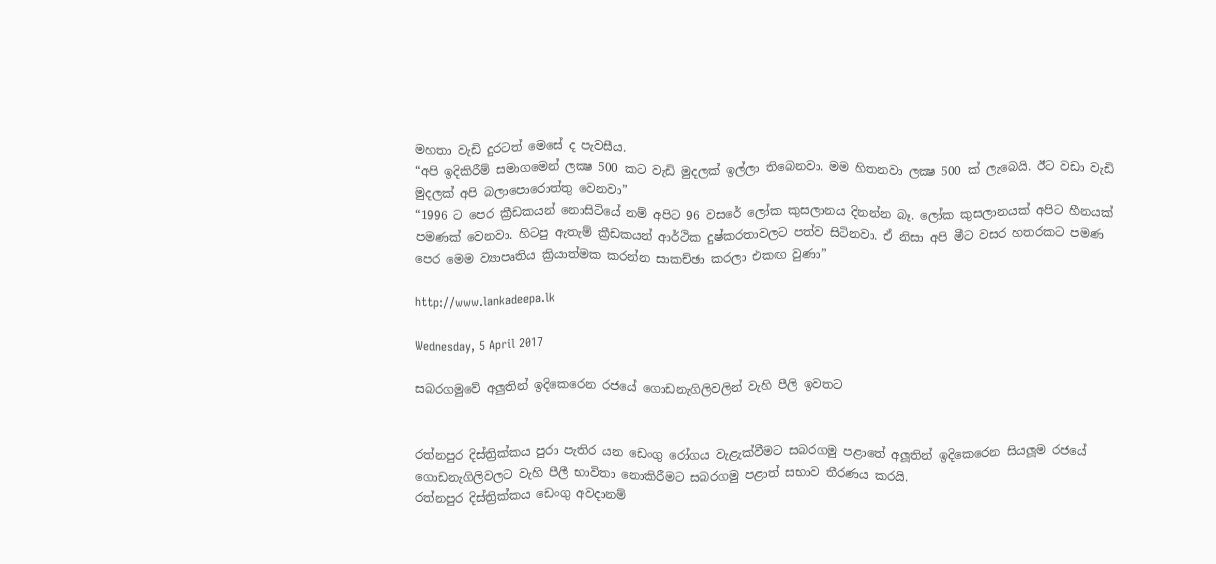මහතා වැඩි දුරටත් මෙසේ ද පැවසීය.
“අපි ඉදිකිරීම් සමාගමෙන් ලක්‍ෂ 500 කට වැඩි මුදලක් ඉල්ලා තිබෙනවා. මම හිතනවා ලක්‍ෂ 500 ක් ලැබෙයි. ඊට වඩා වැඩි මුදලක් අපි බලාපොරොත්තු වෙනවා”
“1996 ට පෙර ක්‍රීඩකයන් නොසිටියේ නම් අපිට 96 වසරේ ලෝක කුසලානය දිනන්න බෑ. ලෝක කුසලානයක් අපිට හීනයක් පමණක් වෙනවා. හිටපු ඇතැම් ක්‍රීඩකයන් ආර්ථික දුෂ්කරතාවලට පත්ව සිටිනවා. ඒ නිසා අපි මීට වසර හතරකට පමණ පෙර මෙම ව්‍යාපෘතිය ක්‍රියාත්මක කරන්න සාකච්ඡා කරලා එකඟ වුණා”

http://www.lankadeepa.lk

Wednesday, 5 April 2017

සබරගමුවේ අලුතින් ඉදිකෙරෙන රජයේ ගොඩනැගිලිවලින් වැහි පීලි ඉවතට


රත්නපුර දිස්ත්‍රික්කය පුරා පැතිර යන ඩෙංගු රෝගය වැළැක්වීමට සබරගමු පළාතේ අලූතින් ඉදිකෙරෙන සියලූම රජයේ ගොඩනැගිලිවලට වැහි පීලී භාවිතා නොකිරීමට සබරගමු පළාත් සභාව තීරණය කරයි.
රත්නපුර දිස්ත්‍රික්කය ඩෙංගු අවදානම්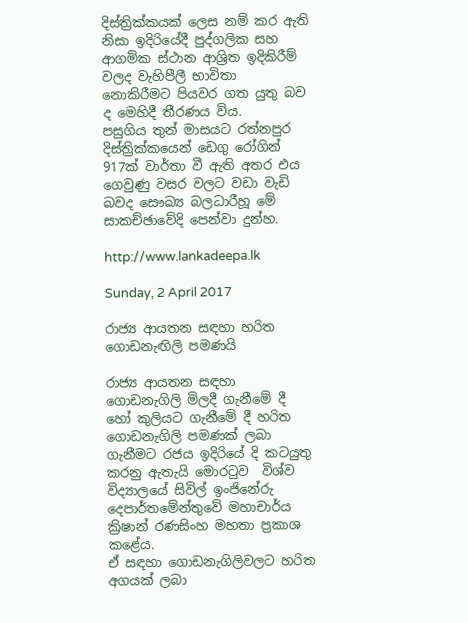දිස්ත්‍රික්කයක් ලෙස නම් කර ඇති නිසා ඉදිරියේදී පුද්ගලික සහ ආගමික ස්ථාන ආශ්‍රිත ඉදිකිරීම් වලද වැහිපීලී භාවිතා නොකිරීමට පියවර ගත යුතු බව ද මෙහිදී තීරණය විය.
පසුගිය තුන් මාසයට රත්නපුර දිස්ත්‍රික්කයෙන් ඩෙගු රෝගින් 917ක් වාර්තා වී ඇති අතර එය ගෙවුණු වසර වලට වඩා වැඩි බවද සෞඛ්‍ය බලධාරීහූ මේ සාකච්ඡාවේදි පෙන්වා දුන්හ.

http://www.lankadeepa.lk

Sunday, 2 April 2017

රාජ්‍ය ආයතන සඳහා හරිත ගොඩනැඟිලි පමණයි

රාජ්‍ය ආයතන සඳහා ගොඩනැගිලි මිලදී ගැනීමේ දී හෝ කුලියට ගැනීමේ දී හරිත ගොඩනැගිලි පමණක් ලබා ගැනීමට රජය ඉදිරියේ දි කටයුතු කරනු ඇතැයි මොරටුව  විශ්ව විද්‍යාලයේ සිවිල් ඉංජිනේරු දෙපාර්තමේන්තුවේ මහාචාර්ය ක්‍රිෂාන් රණසිංහ මහතා ප්‍රකාශ කළේය.
ඒ සඳහා ගොඩනැගිලිවලට හරිත අගයක් ලබා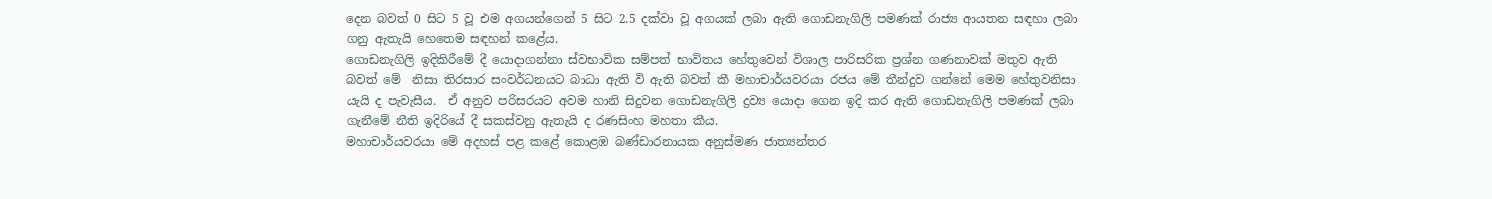දෙන බවත් 0 සිට 5 වූ එම අගයන්ගෙන් 5 සිට 2.5 දක්වා වූ අගයක් ලබා ඇති ගොඩනැගිලි පමණක් රාජ්‍ය ආයතන සඳහා ලබා ගනු ඇතැයි හෙතෙම සඳහන් කළේය.
ගොඩනැගිලි ඉදිකිරීමේ දී යොදාගන්නා ස්වභාවික සම්පත් භාවිතය හේතුවෙන් විශාල පාරිසරික ප්‍රශ්න ගණනාවක් මතුව ඇති බවත් මේ  නිසා තිරසාර සංවර්ධනයට බාධා ඇති වි ඇති බවත් කී මහාචාර්යවරයා රජය මේ තීන්දුව ගන්නේ මෙම හේතුවනිසා යැයි ද පැවැසීය.  ඒ අනුව පරිසරයට අවම හානි සිදුවන ගොඩනැගිලි ද්‍රව්‍ය යොදා ගෙන ඉදි කර ඇති ගොඩනැගිලි පමණක් ලබා ගැනීමේ නීති ඉදිරියේ දී සකස්වනු ඇතැයි ද රණසිංහ මහතා කීය.
මහාචාර්යවරයා මේ අදහස් පළ කළේ කොළඹ බණ්ඩාරනායක අනුස්මණ ජාත්‍යන්තර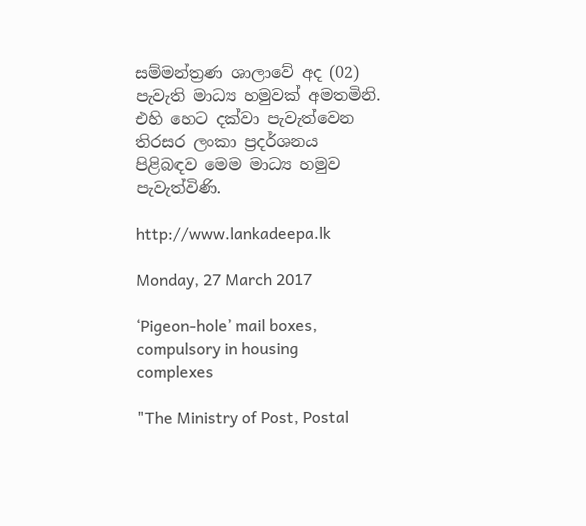සම්මන්ත්‍රණ ශාලාවේ අද (02) පැවැති මාධ්‍ය හමුවක් අමතමිනි. එහි හෙට දක්වා පැවැත්වෙන තිරසර ලංකා ප්‍රදර්ශනය පිළිබඳව මෙම මාධ්‍ය හමුව පැවැත්විණි.

http://www.lankadeepa.lk

Monday, 27 March 2017

‘Pigeon-hole’ mail boxes, compulsory in housing complexes

"The Ministry of Post, Postal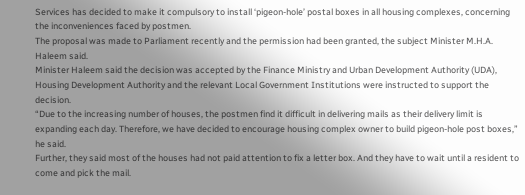Services has decided to make it compulsory to install ‘pigeon-hole’ postal boxes in all housing complexes, concerning the inconveniences faced by postmen.
The proposal was made to Parliament recently and the permission had been granted, the subject Minister M.H.A. Haleem said.
Minister Haleem said the decision was accepted by the Finance Ministry and Urban Development Authority (UDA), Housing Development Authority and the relevant Local Government Institutions were instructed to support the decision.
“Due to the increasing number of houses, the postmen find it difficult in delivering mails as their delivery limit is expanding each day. Therefore, we have decided to encourage housing complex owner to build pigeon-hole post boxes,” he said.
Further, they said most of the houses had not paid attention to fix a letter box. And they have to wait until a resident to come and pick the mail.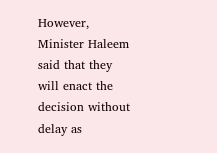However, Minister Haleem said that they will enact the decision without delay as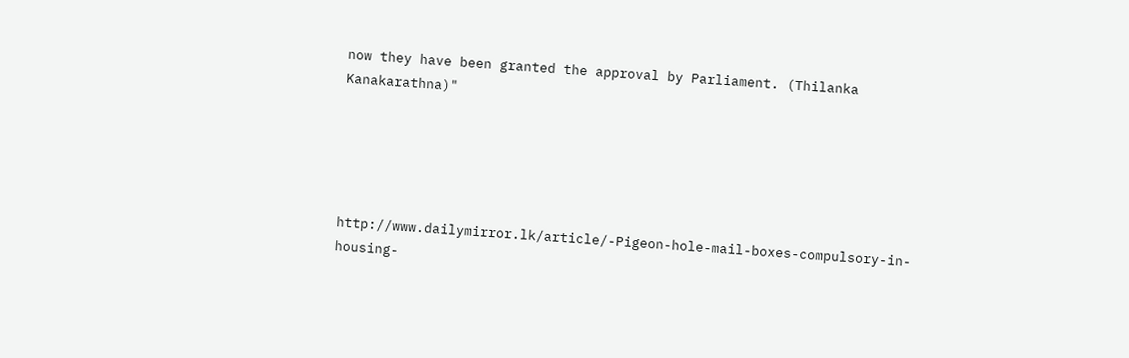now they have been granted the approval by Parliament. (Thilanka Kanakarathna)"





http://www.dailymirror.lk/article/-Pigeon-hole-mail-boxes-compulsory-in-housing-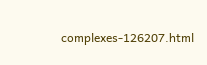complexes-126207.html